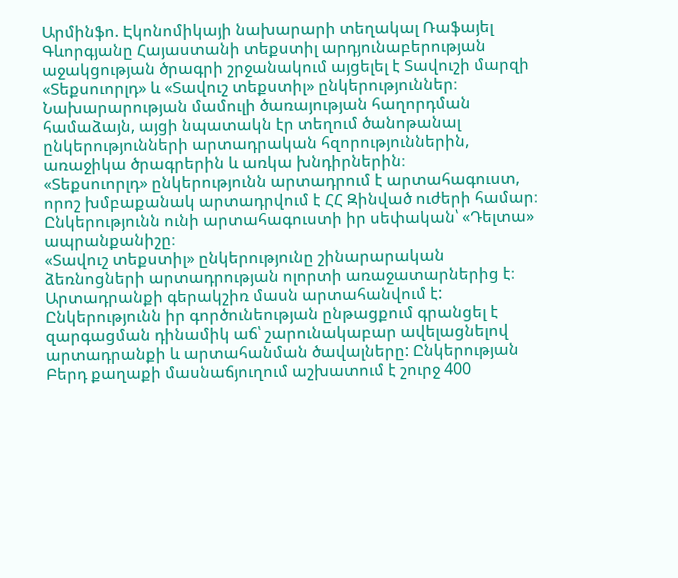Արմինֆո. Էկոնոմիկայի նախարարի տեղակալ Ռաֆայել Գևորգյանը Հայաստանի տեքստիլ արդյունաբերության աջակցության ծրագրի շրջանակում այցելել է Տավուշի մարզի «Տեքսուորլդ» և «Տավուշ տեքստիլ» ընկերություններ։
Նախարարության մամուլի ծառայության հաղորդման համաձայն, այցի նպատակն էր տեղում ծանոթանալ ընկերությունների արտադրական հզորություններին, առաջիկա ծրագրերին և առկա խնդիրներին։
«Տեքսուորլդ» ընկերությունն արտադրում է արտահագուստ, որոշ խմբաքանակ արտադրվում է ՀՀ Զինված ուժերի համար։ Ընկերությունն ունի արտահագուստի իր սեփական՝ «Դելտա» ապրանքանիշը։
«Տավուշ տեքստիլ» ընկերությունը շինարարական ձեռնոցների արտադրության ոլորտի առաջատարներից է։ Արտադրանքի գերակշիռ մասն արտահանվում է: Ընկերությունն իր գործունեության ընթացքում գրանցել է զարգացման դինամիկ աճ՝ շարունակաբար ավելացնելով արտադրանքի և արտահանման ծավալները: Ընկերության Բերդ քաղաքի մասնաճյուղում աշխատում է շուրջ 400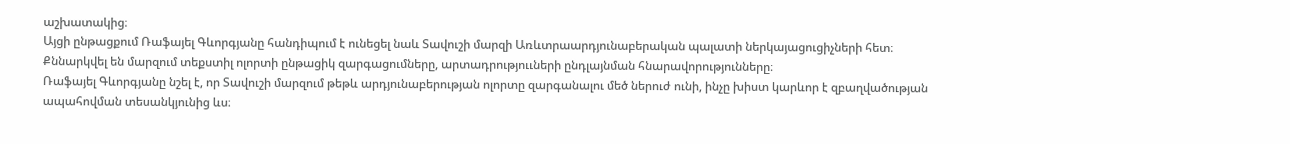աշխատակից։
Այցի ընթացքում Ռաֆայել Գևորգյանը հանդիպում է ունեցել նաև Տավուշի մարզի Առևտրաարդյունաբերական պալատի ներկայացուցիչների հետ։ Քննարկվել են մարզում տեքստիլ ոլորտի ընթացիկ զարգացումները, արտադրություւների ընդլայնման հնարավորությունները։
Ռաֆայել Գևորգյանը նշել է, որ Տավուշի մարզում թեթև արդյունաբերության ոլորտը զարգանալու մեծ ներուժ ունի, ինչը խիստ կարևոր է զբաղվածության ապահովման տեսանկյունից ևս։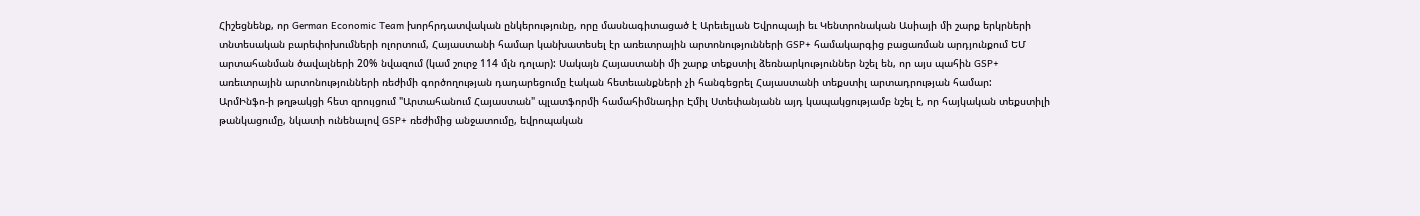Հիշեցնենք, որ German Economic Team խորհրդատվական ընկերությունը, որը մասնագիտացած է Արեւելյան Եվրոպայի եւ Կենտրոնական Ասիայի մի շարք երկրների տնտեսական բարեփոխումների ոլորտում, Հայաստանի համար կանխատեսել էր առեւտրային արտոնությունների GSP+ համակարգից բացառման արդյունքում ԵՄ արտահանման ծավալների 20% նվազում (կամ շուրջ 114 մլն դոլար): Սակայն Հայաստանի մի շարք տեքստիլ ձեռնարկություններ նշել են, որ այս պահին GSP+ առեւտրային արտոնությունների ռեժիմի գործողության դադարեցումը էական հետեւանքների չի հանգեցրել Հայաստանի տեքստիլ արտադրության համար:
ԱրմԻնֆո-ի թղթակցի հետ զրույցում "Արտահանում Հայաստան" պլատֆորմի համահիմնադիր Էմիլ Ստեփանյանն այդ կապակցությամբ նշել է, որ հայկական տեքստիլի թանկացումը, նկատի ունենալով GSP+ ռեժիմից անջատումը, եվրոպական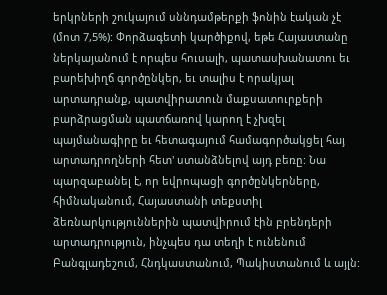երկրների շուկայում սննդամթերքի ֆոնին էական չէ (մոտ 7,5%): Փորձագետի կարծիքով, եթե Հայաստանը ներկայանում է որպես հուսալի, պատասխանատու եւ բարեխիղճ գործընկեր, եւ տալիս է որակյալ արտադրանք, պատվիրատուն մաքսատուրքերի բարձրացման պատճառով կարող է չխզել պայմանագիրը եւ հետագայում համագործակցել հայ արտադրողների հետ' ստանձնելով այդ բեռը: Նա պարզաբանել է, որ եվրոպացի գործընկերները, հիմնականում, Հայաստանի տեքստիլ ձեռնարկություններին պատվիրում էին բրենդերի արտադրություն, ինչպես դա տեղի է ունենում Բանգլադեշում, Հնդկաստանում, Պակիստանում և այլն: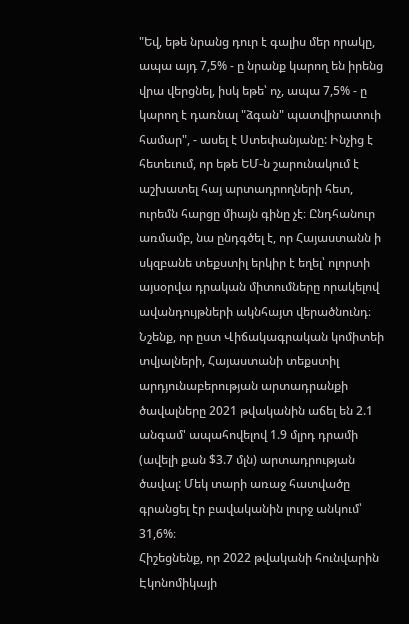"Եվ, եթե նրանց դուր է գալիս մեր որակը, ապա այդ 7,5% - ը նրանք կարող են իրենց վրա վերցնել, իսկ եթե՝ ոչ, ապա 7,5% - ը կարող է դառնալ "ձգան" պատվիրատուի համար", - ասել է Ստեփանյանը: Ինչից է հետեւում, որ եթե ԵՄ-ն շարունակում է աշխատել հայ արտադրողների հետ, ուրեմն հարցը միայն գինը չէ։ Ընդհանուր առմամբ, նա ընդգծել է, որ Հայաստանն ի սկզբանե տեքստիլ երկիր է եղել՝ ոլորտի այսօրվա դրական միտումները որակելով ավանդույթների ակնհայտ վերածնունդ։
Նշենք, որ ըստ Վիճակագրական կոմիտեի տվյալների, Հայաստանի տեքստիլ արդյունաբերության արտադրանքի ծավալները 2021 թվականին աճել են 2.1 անգամ' ապահովելով 1.9 մլրդ դրամի (ավելի քան $3.7 մլն) արտադրության ծավալ: Մեկ տարի առաջ հատվածը գրանցել էր բավականին լուրջ անկում՝ 31,6%։
Հիշեցնենք, որ 2022 թվականի հունվարին Էկոնոմիկայի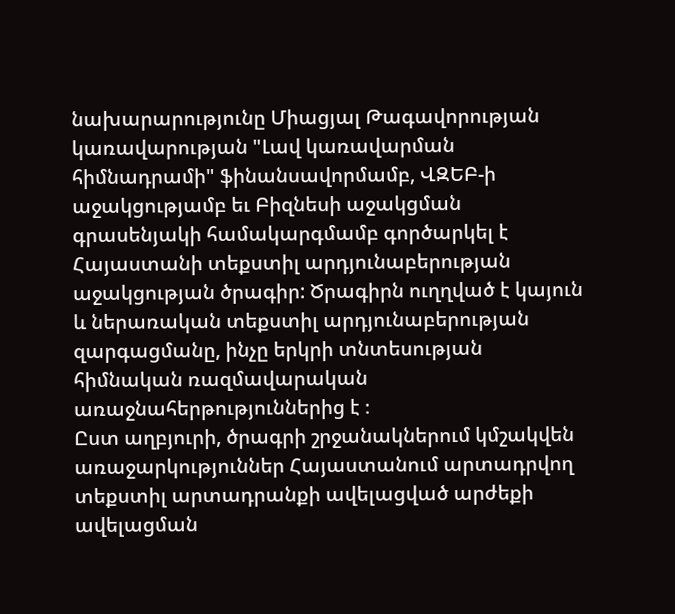նախարարությունը Միացյալ Թագավորության կառավարության "Լավ կառավարման հիմնադրամի" ֆինանսավորմամբ, ՎԶԵԲ-ի աջակցությամբ եւ Բիզնեսի աջակցման գրասենյակի համակարգմամբ գործարկել է Հայաստանի տեքստիլ արդյունաբերության աջակցության ծրագիր: Ծրագիրն ուղղված է կայուն և ներառական տեքստիլ արդյունաբերության զարգացմանը, ինչը երկրի տնտեսության հիմնական ռազմավարական առաջնահերթություններից է ։
Ըստ աղբյուրի, ծրագրի շրջանակներում կմշակվեն առաջարկություններ Հայաստանում արտադրվող տեքստիլ արտադրանքի ավելացված արժեքի ավելացման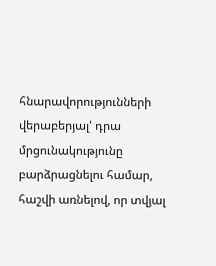հնարավորությունների վերաբերյալ' դրա մրցունակությունը բարձրացնելու համար, հաշվի առնելով, որ տվյալ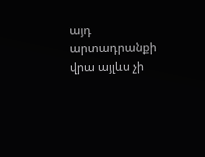այդ արտադրանքի վրա այլևս չի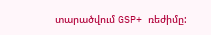տարածվում GSP+ ռեժիմը: